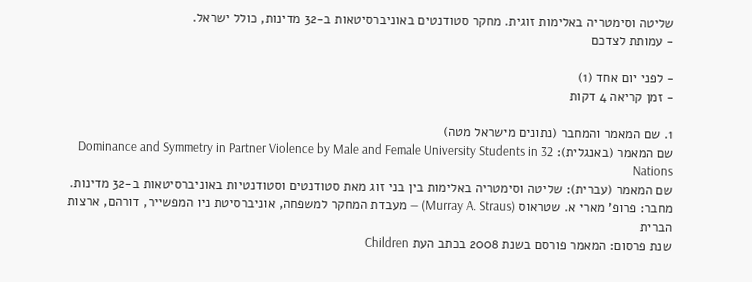שליטה וסימטריה באלימות זוגית. מחקר סטודנטים באוניברסיטאות ב-32 מדינות, כולל ישראל.
- עמותת לצדכם

- לפני יום אחד (1)
- זמן קריאה 4 דקות

1. שם המאמר והמחבר (נתונים מישראל מטה)
שם המאמר (באנגלית): Dominance and Symmetry in Partner Violence by Male and Female University Students in 32 Nations
שם המאמר (עברית): שליטה וסימטריה באלימות בין בני זוג מאת סטודנטים וסטודנטיות באוניברסיטאות ב-32 מדינות.
מחבר: פרופ' מארי א. שטראוס (Murray A. Straus) — מעבדת המחקר למשפחה, אוניברסיטת ניו המפשייר, דורהם, ארצות הברית
שנת פרסום: המאמר פורסם בשנת 2008 בכתב העת Children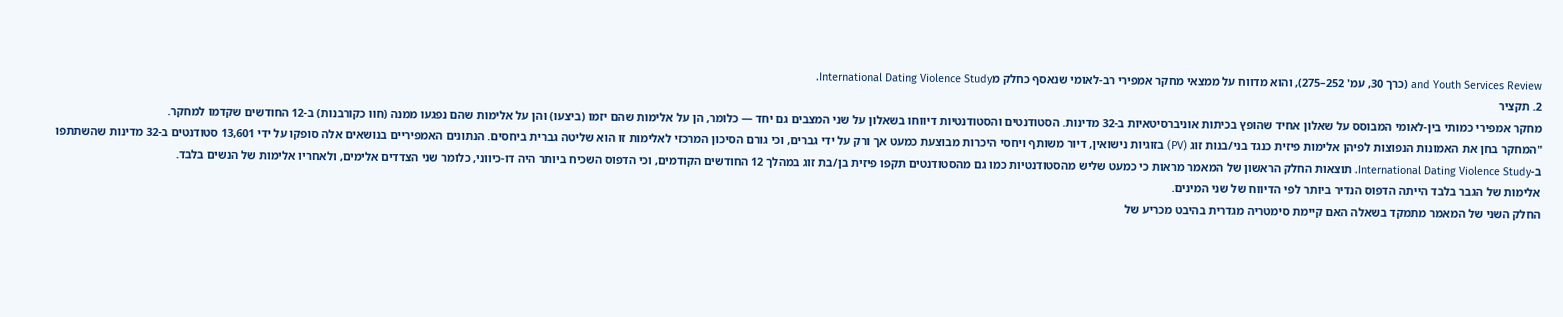and Youth Services Review (כרך 30, עמ' 252–275), והוא מדווח על ממצאי מחקר אמפירי רב-לאומי שנאסף כחלק מInternational Dating Violence Study.
2. תקציר
מחקר אמפירי כמותי בין-לאומי המבוסס על שאלון אחיד שהופץ בכיתות אוניברסיטאיות ב-32 מדינות. הסטודנטים והסטודנטיות דיווחו בשאלון על שני המצבים גם יחד — כלומר, הן על אלימות שהם יזמו (ביצעו) והן על אלימות שהם נפגעו ממנה (חוו כקורבנות) ב-12 החודשים שקדמו למחקר.
"המחקר בחן את האמונות הנפוצות לפיהן אלימות פיזית כנגד בני/בנות זוג (PV) בזוגיות נישואין, דיור משותף ויחסי היכרות מבוצעת כמעט אך ורק על ידי גברים, וכי גורם הסיכון המרכזי לאלימות זו הוא שליטה גברית ביחסים. הנתונים האמפיריים בנושאים אלה סופקו על ידי 13,601 סטודנטים ב-32 מדינות שהשתתפו ב-International Dating Violence Study. תוצאות החלק הראשון של המאמר מראות כי כמעט שליש מהסטודנטיות כמו גם מהסטודנטים תקפו פיזית בן/בת זוג במהלך 12 החודשים הקודמים, וכי הדפוס השכיח ביותר היה דו-כיווני, כלומר שני הצדדים אלימים, ולאחריו אלימות של הנשים בלבד.
אלימות של הגבר בלבד הייתה הדפוס הנדיר ביותר לפי הדיווח של שני המינים.
החלק השני של המאמר מתמקד בשאלה האם קיימת סימטריה מגדרית בהיבט מכריע של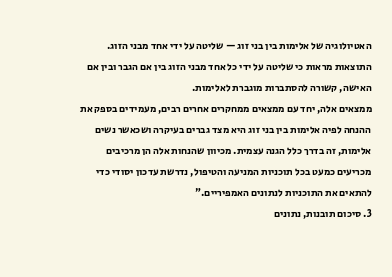האטיולוגיה של אלימות בין בני זוג — שליטה על ידי אחד מבני הזוג. התוצאות מראות כי שליטה על ידי כל אחד מבני הזוג בין אם הגבר ובין אם האישה, קשורה להסתברות מוגברת לאלימות.
ממצאים אלה, יחד עם ממצאים ממחקרים אחרים רבים, מעמידים בספק את ההנחה לפיה אלימות בין בני זוג היא מצד גברים בעיקרה ושכאשר נשים אלימות, זה בדרך כלל הגנה עצמית. מכיוון שהנחות אלה הן מרכיבים מכריעים כמעט בכל תוכניות המניעה והטיפול, נדרשת עדכון יסודי כדי להתאים את התוכניות לנתונים האמפיריים."
3. סיכום תובנות, נתונים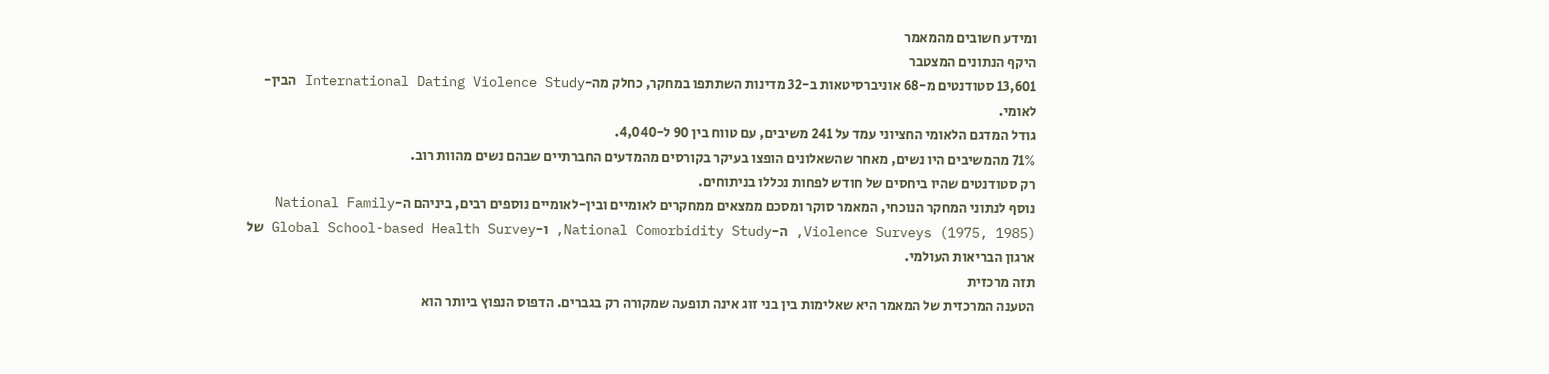ומידע חשובים מהמאמר
היקף הנתונים המצטבר
13,601 סטודנטים מ-68 אוניברסיטאות ב-32 מדינות השתתפו במחקר, כחלק מה-International Dating Violence Study הבין-לאומי.
גודל המדגם הלאומי החציוני עמד על 241 משיבים, עם טווח בין 90 ל-4,040.
71% מהמשיבים היו נשים, מאחר שהשאלונים הופצו בעיקר בקורסים מהמדעים החברתיים שבהם נשים מהוות רוב.
רק סטודנטים שהיו ביחסים של חודש לפחות נכללו בניתוחים.
נוסף לנתוני המחקר הנוכחי, המאמר סוקר ומסכם ממצאים ממחקרים לאומיים ובין-לאומיים נוספים רבים, ביניהם ה-National Family Violence Surveys (1975, 1985), ה-National Comorbidity Study, ו-Global School-based Health Survey של ארגון הבריאות העולמי.
תזה מרכזית
הטענה המרכזית של המאמר היא שאלימות בין בני זוג אינה תופעה שמקורה רק בגברים. הדפוס הנפוץ ביותר הוא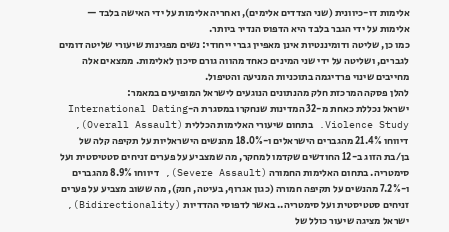אלימות דו-כיוונית (שני הצדדים אלימים), ואחריה אלימות על ידי האישה בלבד — אלימות על ידי הגבר בלבד היא הדפוס הנדיר ביותר.
כמו כן, שליטה ודומיננטיות אינן מאפיין גברי ייחודי: נשים מפגינות שיעורי שליטה דומים לגברים, ושליטה על ידי שני המינים כאחד מהווה גורם סיכון לאלימות. ממצאים אלה מחייבים שינוי פרדיגמה בתוכניות המניעה והטיפול.
להלן פסקה המרכזת חלק מהנתונים הנוגעים לישראל המופיעים במאמר:
ישראל נכללת כאחת מ-32 המדינות שנחקרו במסגרת ה-International Dating Violence Study. בתחום שיעורי האלימות הכללית (Overall Assault), דיווחו 21.4% מהגברים הישראלים ו-18.0% מהנשים הישראליות על תקיפה קלה של בן/בת הזוג ב-12 החודשים שקדמו למחקר, מה שמצביע על פערים זניחים סטטיסטית ועל סימטריה. בתחום האלימות החמורה (Severe Assault), דיווחו 8.9% מהגברים ו-7.2% מהנשים על תקיפה חמורה (כגון אגרוף, בעיטה, חנק), מה ששוב מצביע על פערים זניחים סטטיסטית ועל סימטריה.. באשר לדפוסי ההדדיות (Bidirectionality), ישראל מציגה שיעור כולל של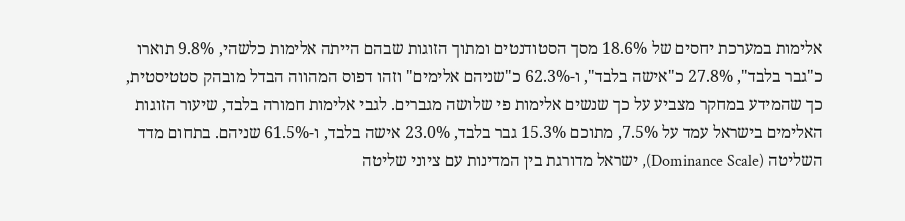אלימות במערכת יחסים של 18.6% מסך הסטודנטים ומתוך הזוגות שבהם הייתה אלימות כלשהי, 9.8% תוארו כ"גבר בלבד", 27.8% כ"אישה בלבד", ו-62.3% כ"שניהם אלימים" וזהו דפוס המהווה הבדל מובהק סטטיסטית, כך שהמידע במחקר מצביע על כך שנשים אלימות פי שלושה מגברים. לגבי אלימות חמורה בלבד, שיעור הזוגות האלימים בישראל עמד על 7.5%, מתוכם 15.3% גבר בלבד, 23.0% אישה בלבד, ו-61.5% שניהם. בתחום מדד השליטה (Dominance Scale), ישראל מדורגת בין המדינות עם ציוני שליטה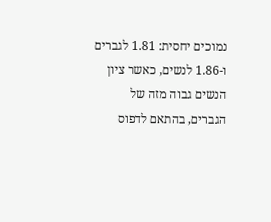נמוכים יחסית: 1.81 לגברים ו-1.86 לנשים, כאשר ציון הנשים גבוה מזה של הגברים, בהתאם לדפוס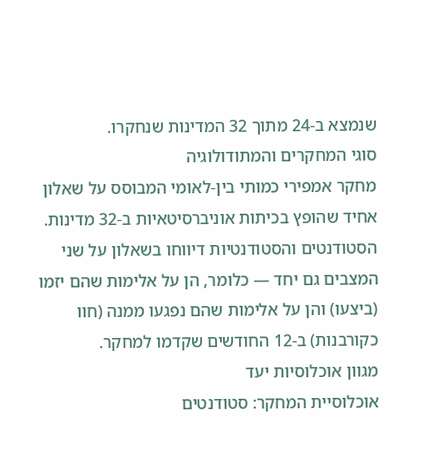שנמצא ב-24 מתוך 32 המדינות שנחקרו.
סוגי המחקרים והמתודולוגיה
מחקר אמפירי כמותי בין-לאומי המבוסס על שאלון אחיד שהופץ בכיתות אוניברסיטאיות ב-32 מדינות. הסטודנטים והסטודנטיות דיווחו בשאלון על שני המצבים גם יחד — כלומר, הן על אלימות שהם יזמו (ביצעו) והן על אלימות שהם נפגעו ממנה (חוו כקורבנות) ב-12 החודשים שקדמו למחקר.
מגוון אוכלוסיות יעד
אוכלוסיית המחקר: סטודנטים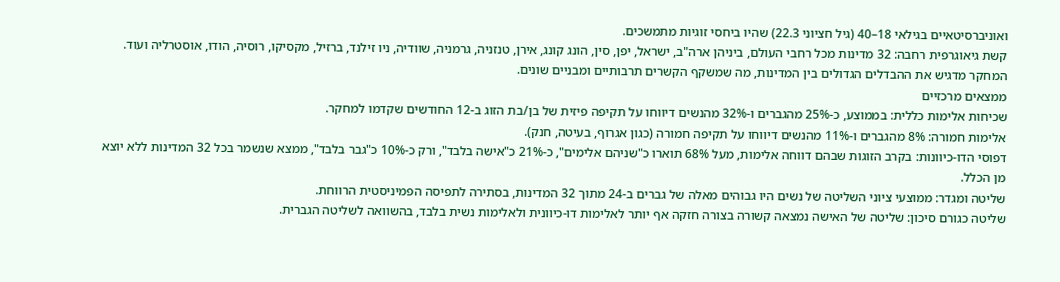ואוניברסיטאיים בגילאי 18–40 (גיל חציוני 22.3) שהיו ביחסי זוגיות מתמשכים.
קשת גיאוגרפית רחבה: 32 מדינות מכל רחבי העולם, ביניהן ארה"ב, ישראל, יפן, סין, הונג קונג, אירן, טנזניה, גרמניה, שוודיה, ניו זילנד, ברזיל, מקסיקו, רוסיה, הודו, אוסטרליה ועוד.
המחקר מדגיש את ההבדלים הגדולים בין המדינות, מה שמשקף הקשרים תרבותיים ומבניים שונים.
ממצאים מרכזיים
שכיחות אלימות כללית: בממוצע, כ-25% מהגברים ו-32% מהנשים דיווחו על תקיפה פיזית של בן/בת הזוג ב-12 החודשים שקדמו למחקר.
אלימות חמורה: 8% מהגברים ו-11% מהנשים דיווחו על תקיפה חמורה (כגון אגרוף, בעיטה, חנק).
דפוסי הדו-כיוונות: בקרב הזוגות שבהם דווחה אלימות, מעל 68% תוארו כ"שניהם אלימים", כ-21% כ"אישה בלבד", ורק כ-10% כ"גבר בלבד", ממצא שנשמר בכל 32 המדינות ללא יוצא מן הכלל.
שליטה ומגדר: ממוצעי ציוני השליטה של נשים היו גבוהים מאלה של גברים ב-24 מתוך 32 המדינות, בסתירה לתפיסה הפמיניסטית הרווחת.
שליטה כגורם סיכון: שליטה של האישה נמצאה קשורה בצורה חזקה אף יותר לאלימות דו-כיוונית ולאלימות נשית בלבד, בהשוואה לשליטה הגברית.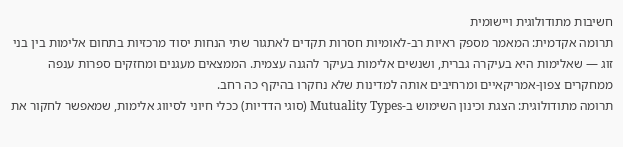חשיבות מתודולוגית ויישומית
תרומה אקדמית: המאמר מספק ראיות רב-לאומיות חסרות תקדים לאתגור שתי הנחות יסוד מרכזיות בתחום אלימות בין בני זוג — שאלימות היא בעיקרה גברית, ושנשים אלימות בעיקר להגנה עצמית. הממצאים מעגנים ומחזקים ספרות ענפה ממחקרים צפון-אמריקאיים ומרחיבים אותה למדינות שלא נחקרו בהיקף כה רחב.
תרומה מתודולוגית: הצגת וכינון השימוש ב-Mutuality Types (סוגי הדדיות) ככלי חיוני לסיווג אלימות, שמאפשר לחקור את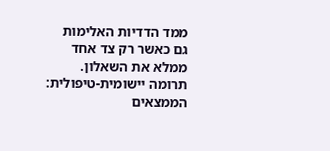ממד הדדיות האלימות גם כאשר רק צד אחד ממלא את השאלון.
תרומה יישומית-טיפולית: הממצאים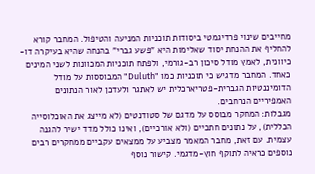מחייבים שינוי פרדיגמטי ביסודות תוכניות המניעה והטיפול. המחבר קורא להחליף את ההנחת יסוד שאלימות היא "פשע גברי" בהנחה שהיא בעיקרה דו-כיוונית, לאמץ מודל סיכון רב-גורמי, ולפתח תוכניות המכוונות לשני המינים כאחד. המחבר מדגיש כי תוכניות כמו "Duluth" המבוססות על מודל הדומיננטיות הגברית-פטריארכלית יש לאתגר ולעדכן לאור הנתונים האמפיריים הנרחבים.
מגבלות: המחקר מבוסס על מדגם של סטודנטים (לא מייצג את האוכלוסייה הכללית), על נתונים חתכיים (ולא אורכיים), ואינו כולל מדד ישיר להגנה עצמית. עם זאת, מחבר המאמר מצביע על ממצאים עקביים ממחקרים רבים נוספים כראיה לתוקף חוץ-מדגמי. קישור נוסף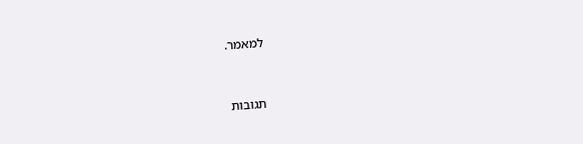למאמר.


תגובות